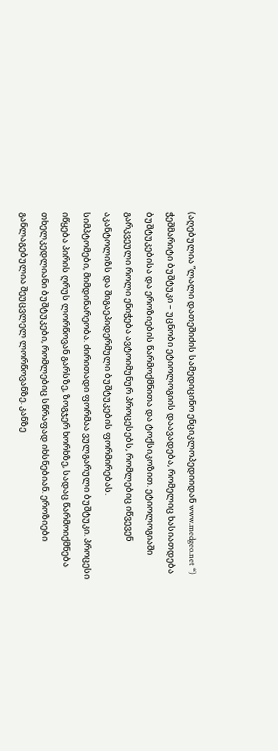(აღებულია “ლალი დათეშიძის სამედიცინო ენციკლოპედიიდან www.medgeo.net “)
ჭეშმარიტი ბუშტუკი – უცნობი ეტიოლოგიის დაავადება, რომელიც ხასიათდება ბუშტუკებისა და ეროზიების წარმოქმნითა და ტოქსიკოზით. ეტიოლოგიაში გარკვეული როლი ენიჭება ავტოიმუნურ პროცესებს, რომლებიც იწვევენ აკანტოლიზს და შიგაეპიდერმული ბუშტუკების ფორმირებას.
სიმპტომები, მიმდინარეობა. ძირითადი ფორმაა ვულგარული ბუშტუკი. პროცესი იწყება პირის ღრუს ლორწოვან გარსზე, ზოგჯერ ხორხზე, სადაც წარმოიქმნება თხელკედლიანი ბუშტუკები, რომლებიც სწრაფად იხსნებიან. ეროზიები განლაგებულია შეუცვლელ ლორწოვანზე. კანზე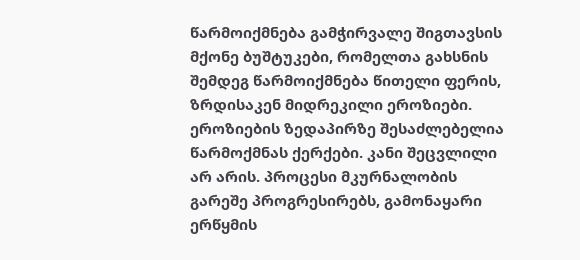წარმოიქმნება გამჭირვალე შიგთავსის მქონე ბუშტუკები, რომელთა გახსნის შემდეგ წარმოიქმნება წითელი ფერის, ზრდისაკენ მიდრეკილი ეროზიები. ეროზიების ზედაპირზე შესაძლებელია წარმოქმნას ქერქები. კანი შეცვლილი არ არის. პროცესი მკურნალობის გარეშე პროგრესირებს, გამონაყარი ერწყმის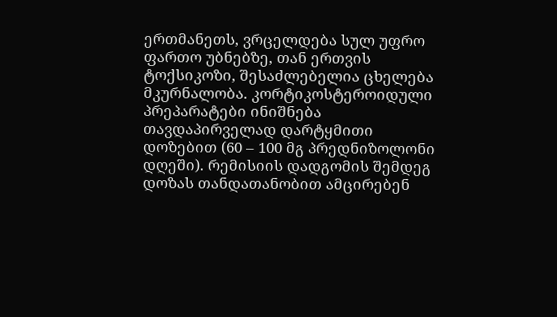ერთმანეთს, ვრცელდება სულ უფრო ფართო უბნებზე, თან ერთვის ტოქსიკოზი, შესაძლებელია ცხელება
მკურნალობა. კორტიკოსტეროიდული პრეპარატები ინიშნება თავდაპირველად დარტყმითი დოზებით (60 – 100 მგ პრედნიზოლონი დღეში). რემისიის დადგომის შემდეგ დოზას თანდათანობით ამცირებენ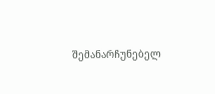შემანარჩუნებელ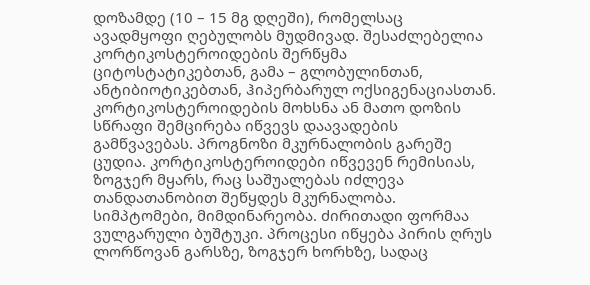დოზამდე (10 – 15 მგ დღეში), რომელსაც ავადმყოფი ღებულობს მუდმივად. შესაძლებელია კორტიკოსტეროიდების შერწყმა ციტოსტატიკებთან, გამა – გლობულინთან, ანტიბიოტიკებთან, ჰიპერბარულ ოქსიგენაციასთან. კორტიკოსტეროიდების მოხსნა ან მათო დოზის სწრაფი შემცირება იწვევს დაავადების გამწვავებას. პროგნოზი მკურნალობის გარეშე ცუდია. კორტიკოსტეროიდები იწვევენ რემისიას, ზოგჯერ მყარს, რაც საშუალებას იძლევა თანდათანობით შეწყდეს მკურნალობა.
სიმპტომები, მიმდინარეობა. ძირითადი ფორმაა ვულგარული ბუშტუკი. პროცესი იწყება პირის ღრუს ლორწოვან გარსზე, ზოგჯერ ხორხზე, სადაც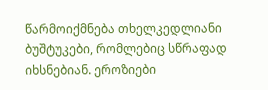წარმოიქმნება თხელკედლიანი ბუშტუკები, რომლებიც სწრაფად იხსნებიან. ეროზიები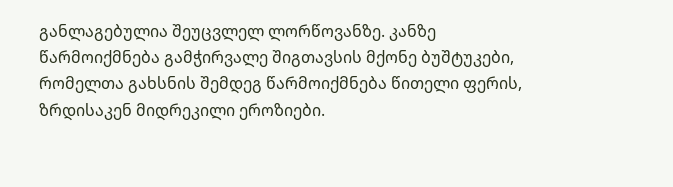განლაგებულია შეუცვლელ ლორწოვანზე. კანზე წარმოიქმნება გამჭირვალე შიგთავსის მქონე ბუშტუკები, რომელთა გახსნის შემდეგ წარმოიქმნება წითელი ფერის, ზრდისაკენ მიდრეკილი ეროზიები.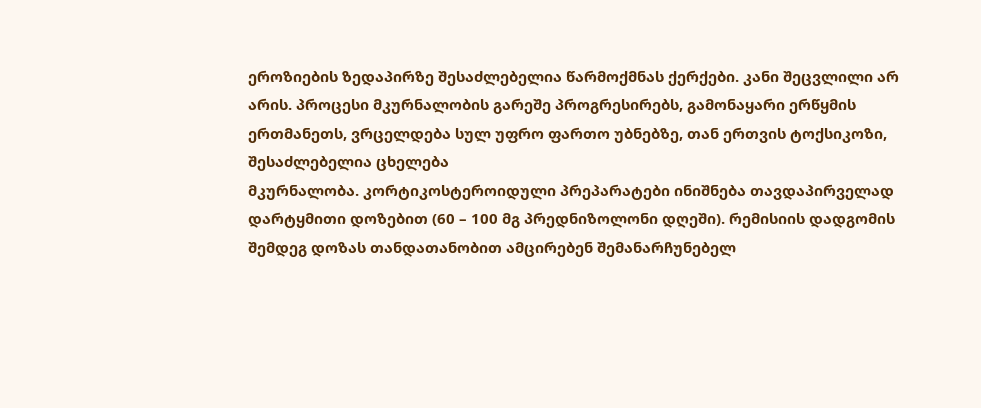ეროზიების ზედაპირზე შესაძლებელია წარმოქმნას ქერქები. კანი შეცვლილი არ არის. პროცესი მკურნალობის გარეშე პროგრესირებს, გამონაყარი ერწყმის ერთმანეთს, ვრცელდება სულ უფრო ფართო უბნებზე, თან ერთვის ტოქსიკოზი, შესაძლებელია ცხელება
მკურნალობა. კორტიკოსტეროიდული პრეპარატები ინიშნება თავდაპირველად დარტყმითი დოზებით (60 – 100 მგ პრედნიზოლონი დღეში). რემისიის დადგომის შემდეგ დოზას თანდათანობით ამცირებენ შემანარჩუნებელ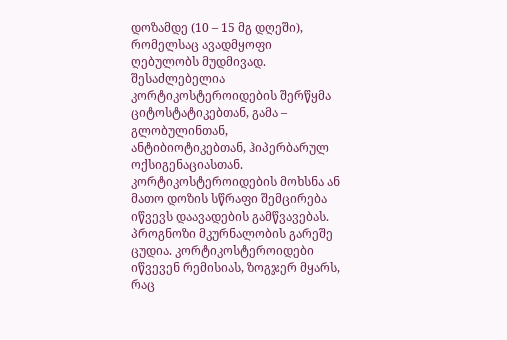დოზამდე (10 – 15 მგ დღეში), რომელსაც ავადმყოფი ღებულობს მუდმივად. შესაძლებელია კორტიკოსტეროიდების შერწყმა ციტოსტატიკებთან, გამა – გლობულინთან, ანტიბიოტიკებთან, ჰიპერბარულ ოქსიგენაციასთან. კორტიკოსტეროიდების მოხსნა ან მათო დოზის სწრაფი შემცირება იწვევს დაავადების გამწვავებას. პროგნოზი მკურნალობის გარეშე ცუდია. კორტიკოსტეროიდები იწვევენ რემისიას, ზოგჯერ მყარს, რაც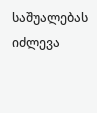საშუალებას იძლევა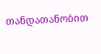თანდათანობით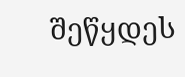შეწყდეს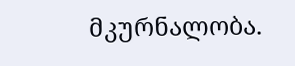მკურნალობა.